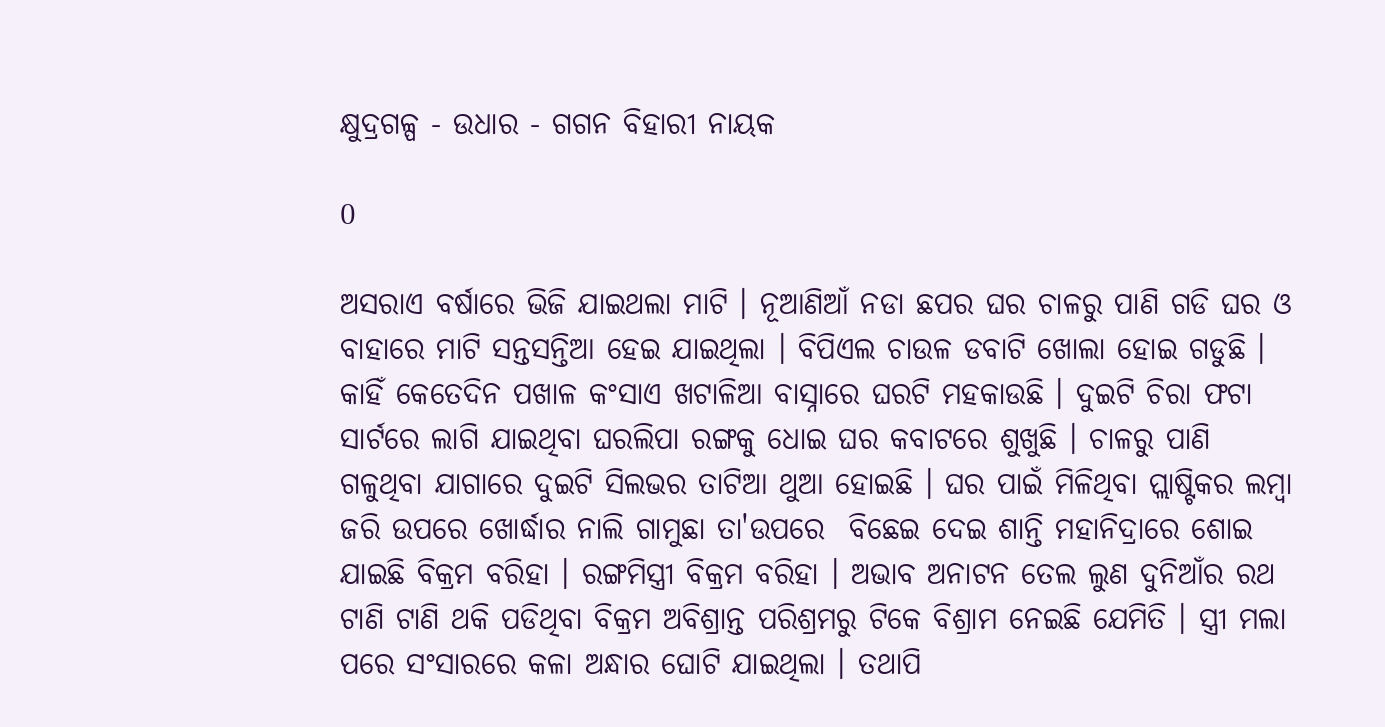କ୍ଷୁଦ୍ରଗଳ୍ପ - ଉଧାର - ଗଗନ ବିହାରୀ ନାୟକ

0

ଅସରାଏ ବର୍ଷାରେ ଭିଜି ଯାଇଥଲା ମାଟି । ନୂଆଣିଆଁ ନଡା ଛପର ଘର ଚାଳରୁ ପାଣି ଗଡି ଘର ଓ ବାହାରେ ମାଟି ସନ୍ତସନ୍ତିଆ ହେଇ ଯାଇଥିଲା । ବିପିଏଲ ଚାଉଳ ଡବାଟି ଖୋଲା ହୋଇ ଗଡୁଛି । କାହିଁ କେତେଦିନ ପଖାଳ କଂସାଏ ଖଟାଳିଆ ବାସ୍ନାରେ ଘରଟି ମହକାଉଛି । ଦୁଇଟି ଚିରା ଫଟା ସାର୍ଟରେ ଲାଗି ଯାଇଥିବା ଘରଲିପା ରଙ୍ଗକୁ ଧୋଇ ଘର କବାଟରେ ଶୁଖୁଛି । ଚାଳରୁ ପାଣି ଗଳୁଥିବା ଯାଗାରେ ଦୁଇଟି ସିଲଭର ତାଟିଆ ଥୁଆ ହୋଇଛି । ଘର ପାଇଁ ମିଳିଥିବା ପ୍ଲାଷ୍ଟିକର ଲମ୍ବା ଜରି ଉପରେ ଖୋର୍ଦ୍ଧାର ନାଲି ଗାମୁଛା ତା'ଉପରେ  ବିଛେଇ ଦେଇ ଶାନ୍ତି ମହାନିଦ୍ରାରେ ଶୋଇ ଯାଇଛି ବିକ୍ରମ ବରିହା । ରଙ୍ଗମିସ୍ତ୍ରୀ ବିକ୍ରମ ବରିହା । ଅଭାବ ଅନାଟନ ତେଲ ଲୁଣ ଦୁନିଆଁର ରଥ ଟାଣି ଟାଣି ଥକି ପଡିଥିବା ବିକ୍ରମ ଅବିଶ୍ରାନ୍ତ ପରିଶ୍ରମରୁ ଟିକେ ବିଶ୍ରାମ ନେଇଛି ଯେମିତି । ସ୍ତ୍ରୀ ମଲା ପରେ ସଂସାରରେ କଳା ଅନ୍ଧାର ଘୋଟି ଯାଇଥିଲା । ତଥାପି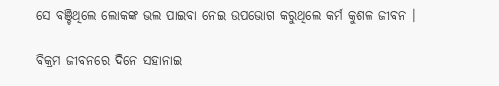ସେ ବଞ୍ଚିଥିଲେ ଲୋକଙ୍କ ଭଲ ପାଇବା ନେଇ ଉପଭୋଗ କରୁଥିଲେ କର୍ମ କୁଶଳ ଜୀବନ ।

ବିକ୍ରମ ଜୀବନରେ ଦିନେ ସହାନାଇ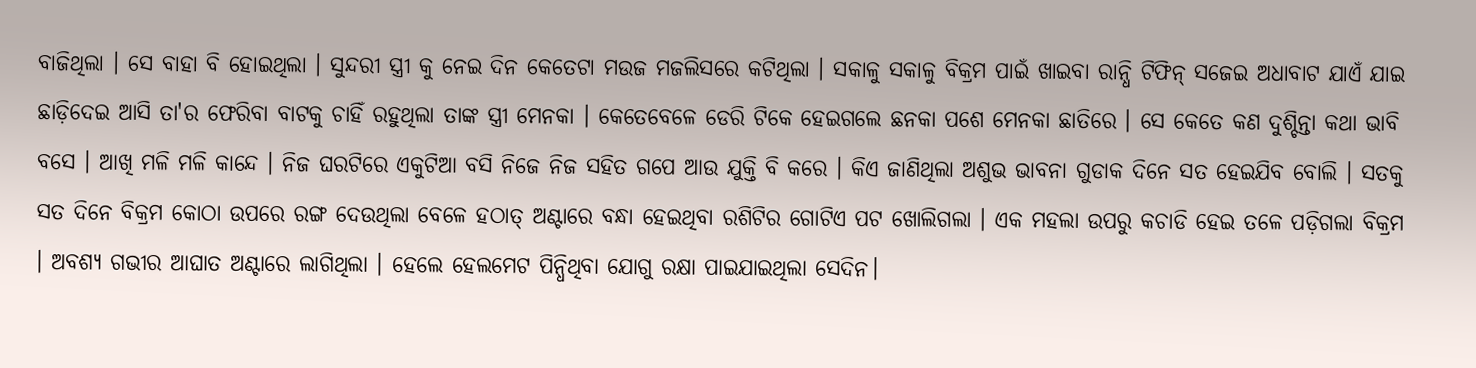ବାଜିଥିଲା । ସେ ବାହା ବି ହୋଇଥିଲା । ସୁନ୍ଦରୀ ସ୍ତ୍ରୀ କୁ ନେଇ ଦିନ କେତେଟା ମଉଜ ମଜଲିସରେ କଟିଥିଲା । ସକାଳୁ ସକାଳୁ ବିକ୍ରମ ପାଇଁ ଖାଇବା ରାନ୍ଧି ଟିଫିନ୍ ସଜେଇ ଅଧାବାଟ ଯାଏଁ ଯାଇ ଛାଡ଼ିଦେଇ ଆସି ତା'ର ଫେରିବା ବାଟକୁ ଚାହିଁ ରହୁଥିଲା ତାଙ୍କ ସ୍ତ୍ରୀ ମେନକା । କେତେବେଳେ ଡେରି ଟିକେ ହେଇଗଲେ ଛନକା ପଶେ ମେନକା ଛାତିରେ । ସେ କେତେ କଣ ଦୁଶ୍ଚିନ୍ତା କଥା ଭାବି ବସେ । ଆଖି ମଳି ମଳି କାନ୍ଦେ । ନିଜ ଘରଟିରେ ଏକୁଟିଆ ବସି ନିଜେ ନିଜ ସହିତ ଗପେ ଆଉ ଯୁକ୍ତି ବି କରେ । କିଏ ଜାଣିଥିଲା ଅଶୁଭ ଭାବନା ଗୁଡାକ ଦିନେ ସତ ହେଇଯିବ ବୋଲି । ସତକୁ ସତ ଦିନେ ବିକ୍ରମ କୋଠା ଉପରେ ରଙ୍ଗ ଦେଉଥିଲା ବେଳେ ହଠାତ୍ ଅଣ୍ଟାରେ ବନ୍ଧା ହେଇଥିବା ରଶିଟିର ଗୋଟିଏ ପଟ ଖୋଲିଗଲା । ଏକ ମହଲା ଉପରୁ କଚାଡି ହେଇ ତଳେ ପଡ଼ିଗଲା ବିକ୍ରମ । ଅବଶ୍ୟ ଗଭୀର ଆଘାତ ଅଣ୍ଟାରେ ଲାଗିଥିଲା । ହେଲେ ହେଲମେଟ ପିନ୍ଧିଥିବା ଯୋଗୁ ରକ୍ଷା ପାଇଯାଇଥିଲା ସେଦିନ।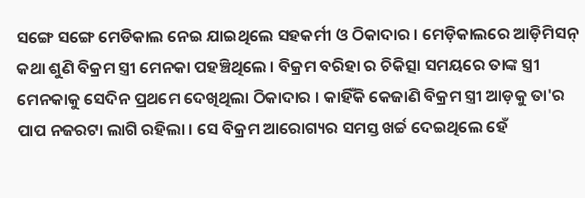ସଙ୍ଗେ ସଙ୍ଗେ ମେଡିକାଲ ନେଇ ଯାଇଥିଲେ ସହକର୍ମୀ ଓ ଠିକାଦାର । ମେଡ଼ିକାଲରେ ଆଡ଼ିମିସନ୍ କଥା ଶୁଣି ବିକ୍ରମ ସ୍ତ୍ରୀ ମେନକା ପହଞ୍ଚିଥିଲେ । ବିକ୍ରମ ବରିହା ର ଚିକିତ୍ସା ସମୟରେ ତାଙ୍କ ସ୍ତ୍ରୀ ମେନକାକୁ ସେଦିନ ପ୍ରଥମେ ଦେଖିଥିଲା ଠିକାଦାର । କାହିଁକି କେଜାଣି ବିକ୍ରମ ସ୍ତ୍ରୀ ଆଡ଼କୁ ତା'ର ପାପ ନଜରଟା ଲାଗି ରହିଲା । ସେ ବିକ୍ରମ ଆରୋଗ୍ୟର ସମସ୍ତ ଖର୍ଚ୍ଚ ଦେଇଥିଲେ ହେଁ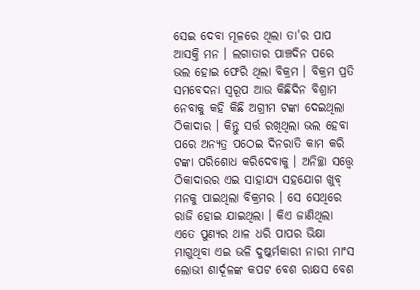ସେଇ ଦେବା ମୂଳରେ ଥିଲା ତା'ର ପାପ ଆସକ୍ତି ମନ । ଲଗାତାର ପାଞ୍ଚଦିନ ପରେ ଭଲ ହୋଇ ଫେରି ଥିଲା ବିକ୍ରମ । ବିକ୍ରମ ପ୍ରତି ସମବେଦନା ସ୍ୱରୂପ ଆଉ କିଛିଦିନ ବିଶ୍ରାମ ନେବାକୁ କହି କିଛି ଅଗ୍ରୀମ ଟଙ୍କା ଦେଇଥିଲା ଠିକାଦାର । କିନ୍ତୁ ସର୍ତ୍ତ ରଖିଥିଲା ଭଲ ହେବା ପରେ ଅନ୍ୟତ୍ର ପଠେଇ ଦିନରାତି କାମ କରି ଟଙ୍କା ପରିଶୋଧ କରିଦେବାକୁ । ଅନିଚ୍ଛା ସତ୍ତ୍ୱେ ଠିକାଦାରର ଏଇ ସାହାଯ୍ୟ ସହଯୋଗ ଖୁବ୍ ମନକୁ ପାଇଥିଲା ବିକ୍ରମର । ସେ ସେଥିରେ ରାଜି ହୋଇ ଯାଇଥିଲା । କିଏ ଜାଣିଥିଲା ଏତେ ପୁଣ୍ୟର ଥାଳ ଧରି ପାପର ଭିକ୍ଷା ମାଗୁଥିବା ଏଇ ଭଳି ଦୁଷ୍କର୍ମକାରୀ ନାରୀ ମାଂସ ଲୋଭୀ ଶାର୍ଦୂଳଙ୍କ କପଟ ବେଶ ରାକ୍ଷସ ବେଶ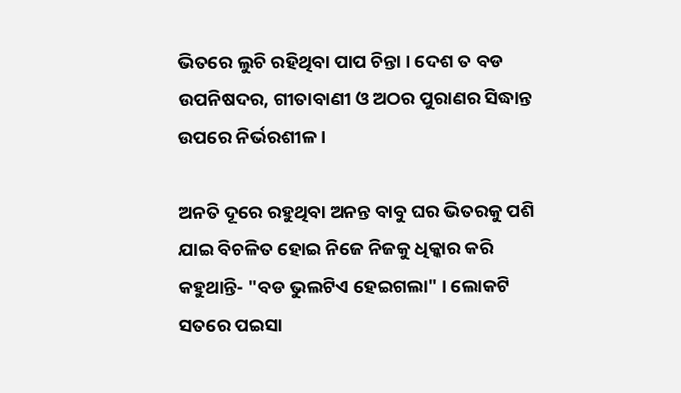ଭିତରେ ଲୁଚି ରହିଥିବା ପାପ ଚିନ୍ତା । ଦେଶ ତ ବଡ ଉପନିଷଦର, ଗୀତାବାଣୀ ଓ ଅଠର ପୁରାଣର ସିଦ୍ଧାନ୍ତ ଉପରେ ନିର୍ଭରଶୀଳ ।

ଅନତି ଦୂରେ ରହୁଥିବା ଅନନ୍ତ ବାବୁ ଘର ଭିତରକୁ ପଶି ଯାଇ ବିଚଳିତ ହୋଇ ନିଜେ ନିଜକୁ ଧିକ୍କାର କରି କହୁଥାନ୍ତି- "ବଡ ଭୁଲଟିଏ ହେଇଗଲା" । ଲୋକଟି ସତରେ ପଇସା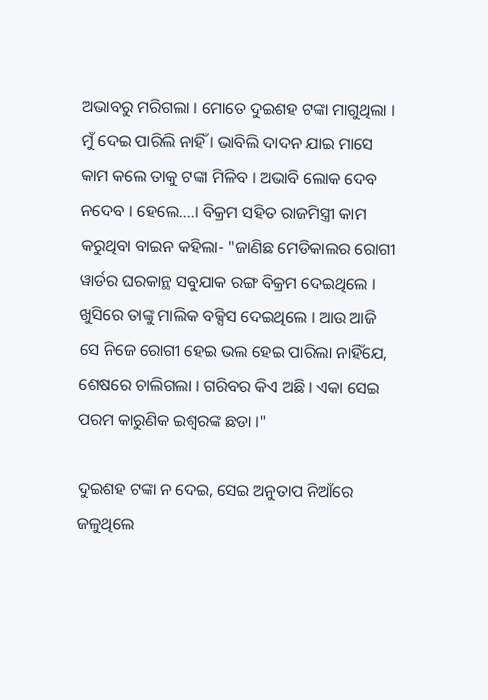ଅଭାବରୁ ମରିଗଲା । ମୋତେ ଦୁଇଶହ ଟଙ୍କା ମାଗୁଥିଲା । ମୁଁ ଦେଇ ପାରିଲି ନାହିଁ । ଭାବିଲି ଦାଦନ ଯାଇ ମାସେ କାମ କଲେ ତାକୁ ଟଙ୍କା ମିଳିବ । ଅଭାବି ଲୋକ ଦେବ ନଦେବ । ହେଲେ....। ବିକ୍ରମ ସହିତ ରାଜମିସ୍ତ୍ରୀ କାମ କରୁଥିବା ବାଇନ କହିଲା- "ଜାଣିଛ ମେଡିକାଲର ରୋଗୀ ୱାର୍ଡର ଘରକାନ୍ଥ ସବୁଯାକ ରଙ୍ଗ ବିକ୍ରମ ଦେଇଥିଲେ । ଖୁସିରେ ତାଙ୍କୁ ମାଲିକ ବକ୍ସିସ ଦେଇଥିଲେ । ଆଉ ଆଜି ସେ ନିଜେ ରୋଗୀ ହେଇ ଭଲ ହେଇ ପାରିଲା ନାହିଁଯେ, ଶେଷରେ ଚାଲିଗଲା । ଗରିବର କିଏ ଅଛି । ଏକା ସେଇ ପରମ କାରୁଣିକ ଇଶ୍ଵରଙ୍କ ଛଡା ।"

ଦୁଇଶହ ଟଙ୍କା ନ ଦେଇ, ସେଇ ଅନୁତାପ ନିଆଁରେ ଜଳୁଥିଲେ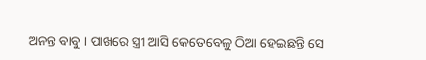ଅନନ୍ତ ବାବୁ । ପାଖରେ ସ୍ତ୍ରୀ ଆସି କେତେବେଳୁ ଠିଆ ହେଇଛନ୍ତି ସେ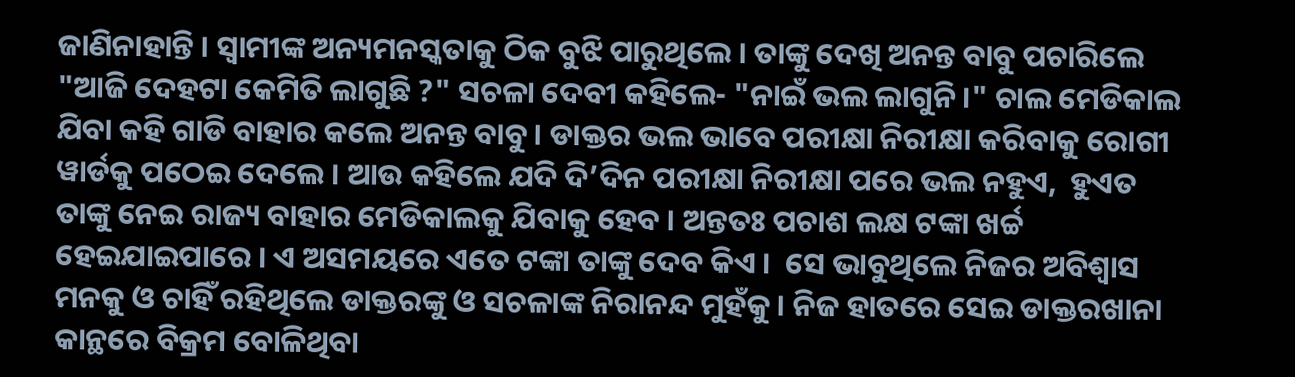ଜାଣିନାହାନ୍ତି । ସ୍ଵାମୀଙ୍କ ଅନ୍ୟମନସ୍କତାକୁ ଠିକ ବୁଝି ପାରୁଥିଲେ । ତାଙ୍କୁ ଦେଖି ଅନନ୍ତ ବାବୁ ପଚାରିଲେ "ଆଜି ଦେହଟା କେମିତି ଲାଗୁଛି ?" ସଚଳା ଦେବୀ କହିଲେ- "ନାଇଁ ଭଲ ଲାଗୁନି ।" ଚାଲ ମେଡିକାଲ ଯିବା କହି ଗାଡି ବାହାର କଲେ ଅନନ୍ତ ବାବୁ । ଡାକ୍ତର ଭଲ ଭାବେ ପରୀକ୍ଷା ନିରୀକ୍ଷା କରିବାକୁ ରୋଗୀ ୱାର୍ଡକୁ ପଠେଇ ଦେଲେ । ଆଉ କହିଲେ ଯଦି ଦି’ଦିନ ପରୀକ୍ଷା ନିରୀକ୍ଷା ପରେ ଭଲ ନହୁଏ,  ହୁଏତ ତାଙ୍କୁ ନେଇ ରାଜ୍ୟ ବାହାର ମେଡିକାଲକୁ ଯିବାକୁ ହେବ । ଅନ୍ତତଃ ପଚାଶ ଲକ୍ଷ ଟଙ୍କା ଖର୍ଚ୍ଚ ହେଇଯାଇପାରେ । ଏ ଅସମୟରେ ଏତେ ଟଙ୍କା ତାଙ୍କୁ ଦେବ କିଏ ।  ସେ ଭାବୁଥିଲେ ନିଜର ଅବିଶ୍ଵାସ ମନକୁ ଓ ଚାହିଁ ରହିଥିଲେ ଡାକ୍ତରଙ୍କୁ ଓ ସଚଳାଙ୍କ ନିରାନନ୍ଦ ମୁହଁକୁ । ନିଜ ହାତରେ ସେଇ ଡାକ୍ତରଖାନା କାନ୍ଥରେ ବିକ୍ରମ ବୋଳିଥିବା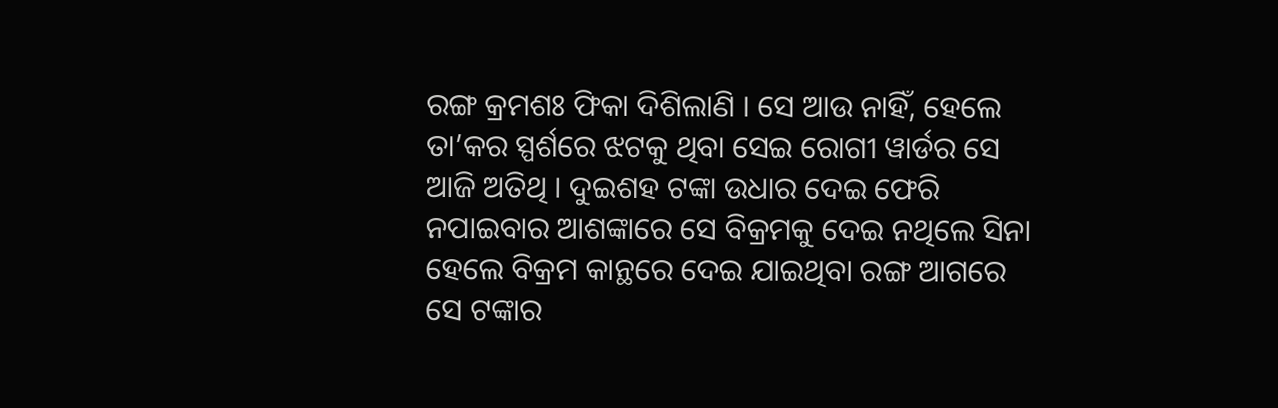ରଙ୍ଗ କ୍ରମଶଃ ଫିକା ଦିଶିଲାଣି । ସେ ଆଉ ନାହିଁ, ହେଲେ ତା’କର ସ୍ପର୍ଶରେ ଝଟକୁ ଥିବା ସେଇ ରୋଗୀ ୱାର୍ଡର ସେ ଆଜି ଅତିଥି । ଦୁଇଶହ ଟଙ୍କା ଉଧାର ଦେଇ ଫେରି ନପାଇବାର ଆଶଙ୍କାରେ ସେ ବିକ୍ରମକୁ ଦେଇ ନଥିଲେ ସିନା ହେଲେ ବିକ୍ରମ କାନ୍ଥରେ ଦେଇ ଯାଇଥିବା ରଙ୍ଗ ଆଗରେ ସେ ଟଙ୍କାର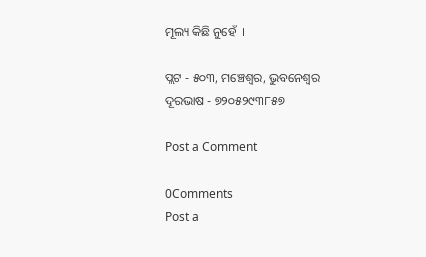ମୂଲ୍ୟ କିଛି ନୁହେଁ  ।

ପ୍ଲଟ - ୫୦୩, ମଞ୍ଚେଶ୍ୱର, ଭୁବନେଶ୍ଵର
ଦୂରଭାଷ - ୭୨୦୫୨୯୩୮୫୭

Post a Comment

0Comments
Post a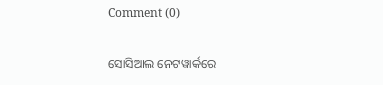Comment (0)

ସୋସିଆଲ ନେଟୱାର୍କରେ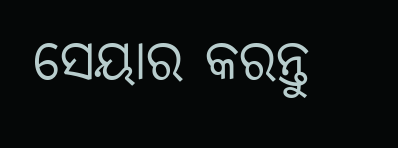ସେୟାର କରନ୍ତୁ